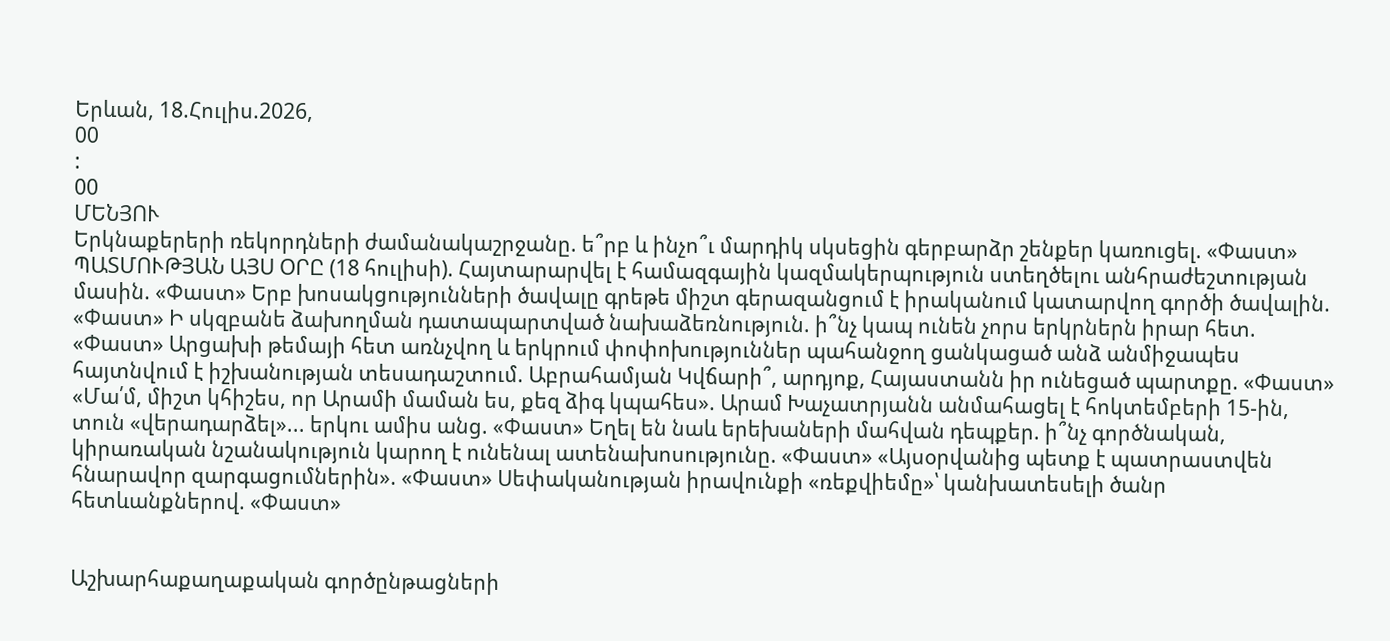Երևան, 18.Հուլիս.2026,
00
:
00
ՄԵՆՅՈՒ
Երկնաքերերի ռեկորդների ժամանակաշրջանը. ե՞րբ և ինչո՞ւ մարդիկ սկսեցին գերբարձր շենքեր կառուցել. «Փաստ» ՊԱՏՄՈՒԹՅԱՆ ԱՅՍ ՕՐԸ (18 հուլիսի). Հայտարարվել է համազգային կազմակերպություն ստեղծելու անհրաժեշտության մասին. «Փաստ» Երբ խոսակցությունների ծավալը գրեթե միշտ գերազանցում է իրականում կատարվող գործի ծավալին. «Փաստ» Ի սկզբանե ձախողման դատապարտված նախաձեռնություն. ի՞նչ կապ ունեն չորս երկրներն իրար հետ. «Փաստ» Արցախի թեմայի հետ առնչվող և երկրում փոփոխություններ պահանջող ցանկացած անձ անմիջապես հայտնվում է իշխանության տեսադաշտում. Աբրահամյան Կվճարի՞, արդյոք, Հայաստանն իր ունեցած պարտքը. «Փաստ» «Մա՛մ, միշտ կհիշես, որ Արամի մաման ես, քեզ ձիգ կպահես». Արամ Խաչատրյանն անմահացել է հոկտեմբերի 15-ին, տուն «վերադարձել»... երկու ամիս անց. «Փաստ» Եղել են նաև երեխաների մահվան դեպքեր. ի՞նչ գործնական, կիրառական նշանակություն կարող է ունենալ ատենախոսությունը. «Փաստ» «Այսօրվանից պետք է պատրաստվեն հնարավոր զարգացումներին». «Փաստ» Սեփականության իրավունքի «ռեքվիեմը»՝ կանխատեսելի ծանր հետևանքներով. «Փաստ»


Աշխարհաքաղաքական գործընթացների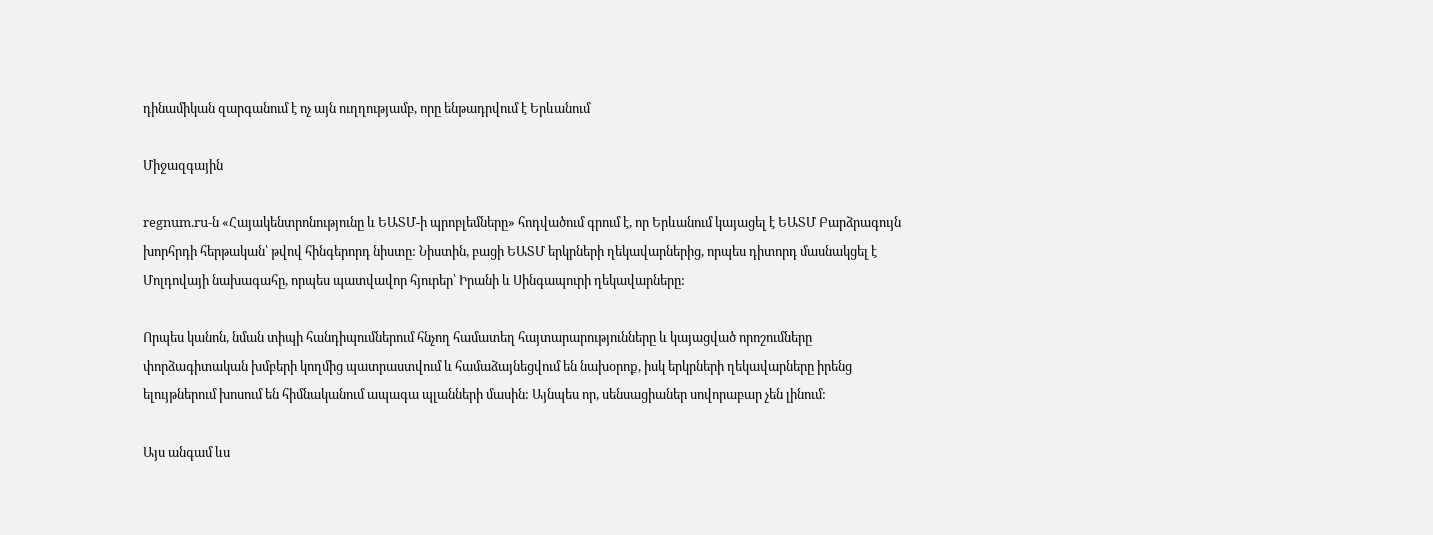դինամիկան զարգանում է ոչ այն ուղղությամբ, որը ենթադրվում է Երևանում

Միջազգային

regnum.ru-ն «Հայակենտրոնությունը և ԵԱՏՄ-ի պրոբլեմները» հոդվածում գրում է, որ Երևանում կայացել է ԵԱՏՄ Բարձրագույն խորհրդի հերթական՝ թվով հինգերորդ նիստը: Նիստին, բացի ԵԱՏՄ երկրների ղեկավարներից, որպես դիտորդ մասնակցել է Մոլդովայի նախագահը, որպես պատվավոր հյուրեր՝ Իրանի և Սինգապուրի ղեկավարները:

Որպես կանոն, նման տիպի հանդիպումներում հնչող համատեղ հայտարարությունները և կայացված որոշումները փորձագիտական խմբերի կողմից պատրաստվում և համաձայնեցվում են նախօրոք, իսկ երկրների ղեկավարները իրենց ելույթներում խոսում են հիմնականում ապագա պլանների մասին: Այնպես որ, սենսացիաներ սովորաբար չեն լինում:

Այս անգամ ևս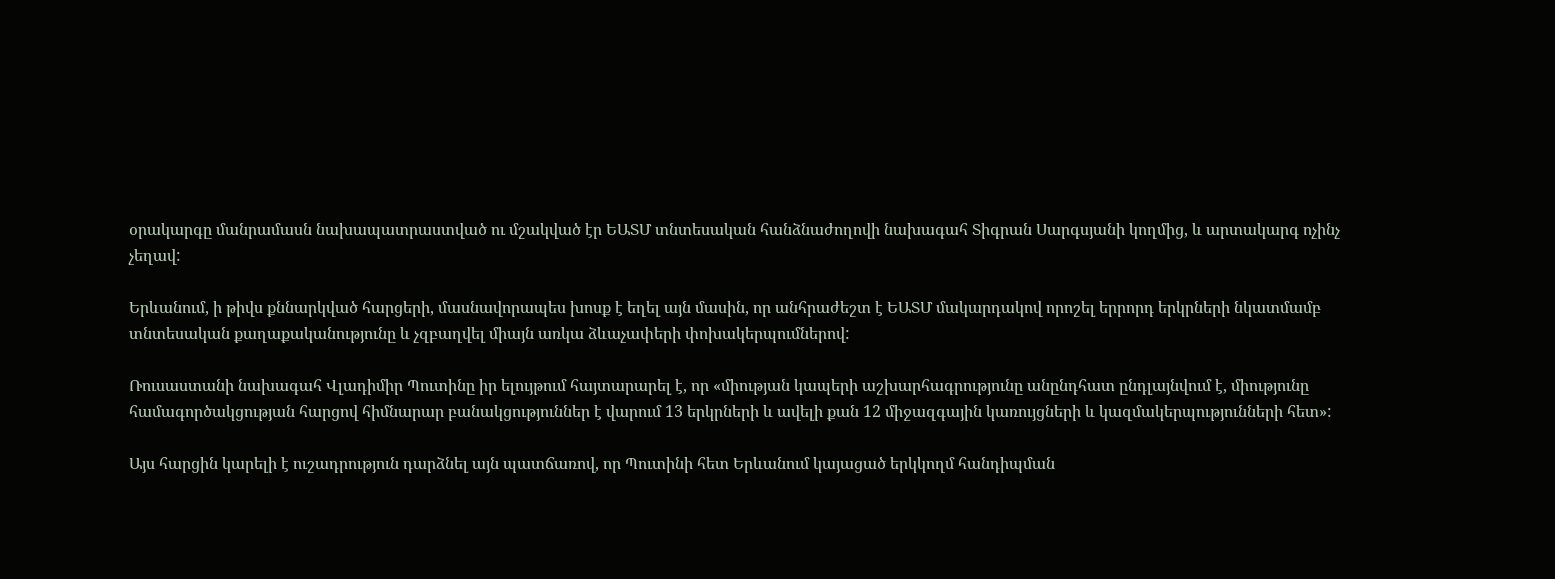օրակարգը մանրամասն նախապատրաստված ու մշակված էր ԵԱՏՄ տնտեսական հանձնաժողովի նախագահ Տիգրան Սարգսյանի կողմից, և արտակարգ ոչինչ չեղավ:

Երևանում, ի թիվս քննարկված հարցերի, մասնավորապես խոսք է եղել այն մասին, որ անհրաժեշտ է ԵԱՏՄ մակարդակով որոշել երրորդ երկրների նկատմամբ տնտեսական քաղաքականությունը և չզբաղվել միայն առկա ձևաչափերի փոխակերպումներով:

Ռուսաստանի նախագահ Վլադիմիր Պուտինը իր ելույթում հայտարարել է, որ «միության կապերի աշխարհագրությունը անընդհատ ընդլայնվում է, միությունը համագործակցության հարցով հիմնարար բանակցություններ է վարում 13 երկրների և ավելի քան 12 միջազգային կառույցների և կազմակերպությունների հետ»:

Այս հարցին կարելի է ուշադրություն դարձնել այն պատճառով, որ Պուտինի հետ Երևանում կայացած երկկողմ հանդիպման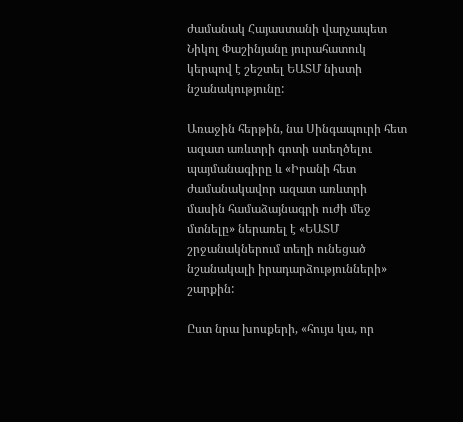ժամանակ Հայաստանի վարչապետ Նիկոլ Փաշինյանը յուրահատուկ կերպով է շեշտել ԵԱՏՄ նիստի նշանակությունը:

Առաջին հերթին, նա Սինգապուրի հետ ազատ առևտրի գոտի ստեղծելու պայմանագիրը և «Իրանի հետ ժամանակավոր ազատ առևտրի մասին համաձայնագրի ուժի մեջ մտնելը» ներառել է «ԵԱՏՄ շրջանակներում տեղի ունեցած նշանակալի իրադարձությունների» շարքին:

Ըստ նրա խոսքերի, «հույս կա, որ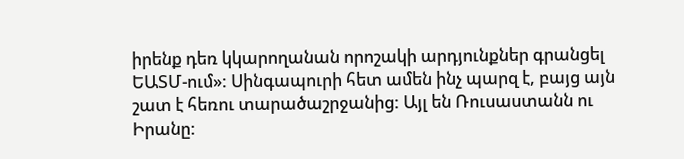իրենք դեռ կկարողանան որոշակի արդյունքներ գրանցել ԵԱՏՄ-ում»: Սինգապուրի հետ ամեն ինչ պարզ է, բայց այն շատ է հեռու տարածաշրջանից: Այլ են Ռուսաստանն ու Իրանը: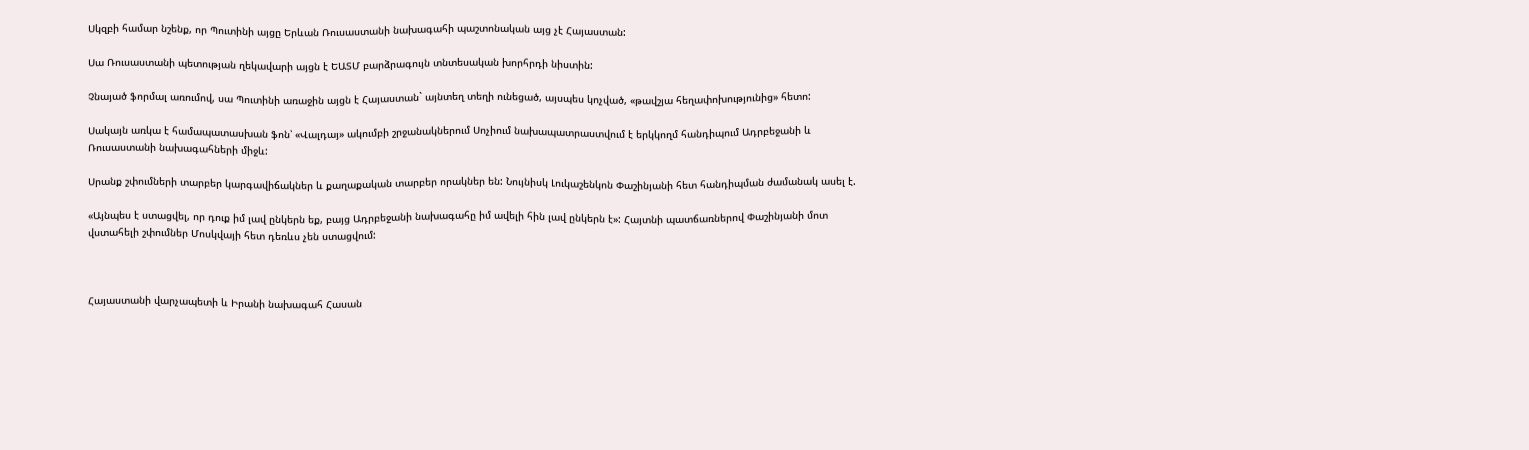Սկզբի համար նշենք, որ Պուտինի այցը Երևան Ռուսաստանի նախագահի պաշտոնական այց չէ Հայաստան:

Սա Ռուսաստանի պետության ղեկավարի այցն է ԵԱՏՄ բարձրագույն տնտեսական խորհրդի նիստին:

Չնայած ֆորմալ առումով, սա Պուտինի առաջին այցն է Հայաստան` այնտեղ տեղի ունեցած, այսպես կոչված, «թավշյա հեղափոխությունից» հետո:

Սակայն առկա է համապատասխան ֆոն՝ «Վալդայ» ակումբի շրջանակներում Սոչիում նախապատրաստվում է երկկողմ հանդիպում Ադրբեջանի և Ռուսաստանի նախագահների միջև:

Սրանք շփումների տարբեր կարգավիճակներ և քաղաքական տարբեր որակներ են: Նույնիսկ Լուկաշենկոն Փաշինյանի հետ հանդիպման ժամանակ ասել է.

«Այնպես է ստացվել, որ դուք իմ լավ ընկերն եք, բայց Ադրբեջանի նախագահը իմ ավելի հին լավ ընկերն է»: Հայտնի պատճառներով Փաշինյանի մոտ վստահելի շփումներ Մոսկվայի հետ դեռևս չեն ստացվում:



Հայաստանի վարչապետի և Իրանի նախագահ Հասան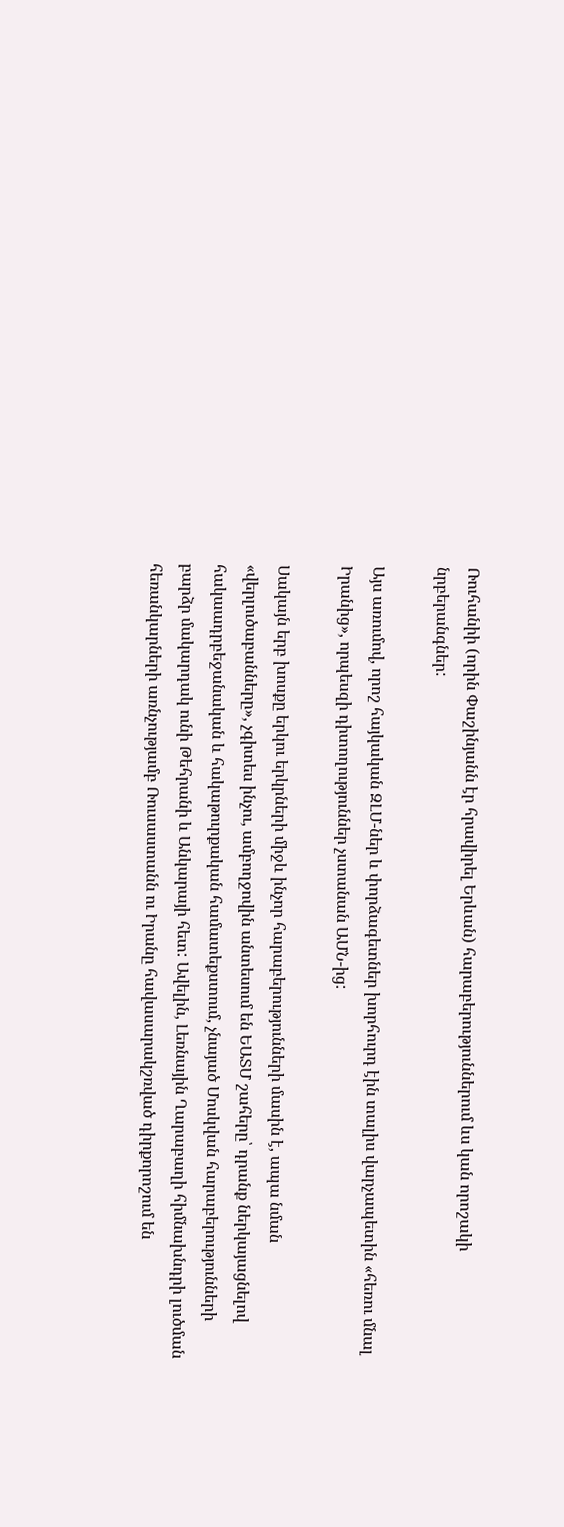Ռուհանիի (որին Փաշինյանն էր հրավիրել Երևան) հարաբերություններում ևս կան որոշակի նրբերանգներ:

Այս առումով, որոշ հայկական ԶԼՄ-ներ և փորձագետներ խորհուրդ էին տալիս վարչապետին «հեռու մնալ Իրանից», որպեսզի դիտողություններ չստանան ԱՄՆ-ից:

Սակայն երբ խոսքը երկու երկրների միջև ինչոր հարաբերությունների մասին է, ապա նման «վերլուծաբանները», չգիտես ինչու, ամբողջովին անտեսում են ԵԱՏՄ շահերը՝ դրանք ներկայացնելով հակաադրբեջանական և հակաթուրքական համատեքստում, չնայած Մոսկվան հարաբերությունների բարձր մակարդակ ունի Թեհրանի և Անկարայի հետ: Ավելին, Լեռնային Ղարաբաղի հիմնախնդրի լուծման հեռանկարների առնչությամբ Ռուսաստանն ու Իրանը հավասարակշռված դիրքորոշում են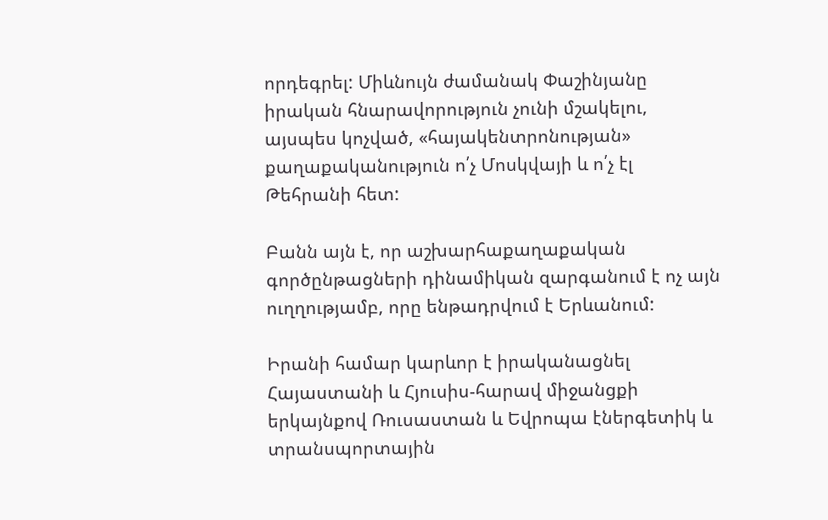որդեգրել: Միևնույն ժամանակ Փաշինյանը իրական հնարավորություն չունի մշակելու, այսպես կոչված, «հայակենտրոնության» քաղաքականություն ո՛չ Մոսկվայի և ո՛չ էլ Թեհրանի հետ:

Բանն այն է, որ աշխարհաքաղաքական գործընթացների դինամիկան զարգանում է ոչ այն ուղղությամբ, որը ենթադրվում է Երևանում:

Իրանի համար կարևոր է իրականացնել Հայաստանի և Հյուսիս-հարավ միջանցքի երկայնքով Ռուսաստան և Եվրոպա էներգետիկ և տրանսպորտային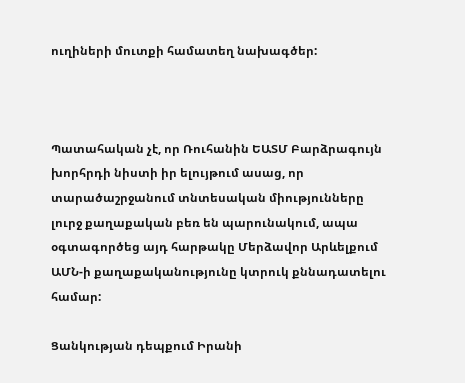ուղիների մուտքի համատեղ նախագծեր:



Պատահական չէ, որ Ռուհանին ԵԱՏՄ Բարձրագույն խորհրդի նիստի իր ելույթում ասաց, որ տարածաշրջանում տնտեսական միությունները լուրջ քաղաքական բեռ են պարունակում, ապա օգտագործեց այդ հարթակը Մերձավոր Արևելքում ԱՄՆ-ի քաղաքականությունը կտրուկ քննադատելու համար:

Ցանկության դեպքում Իրանի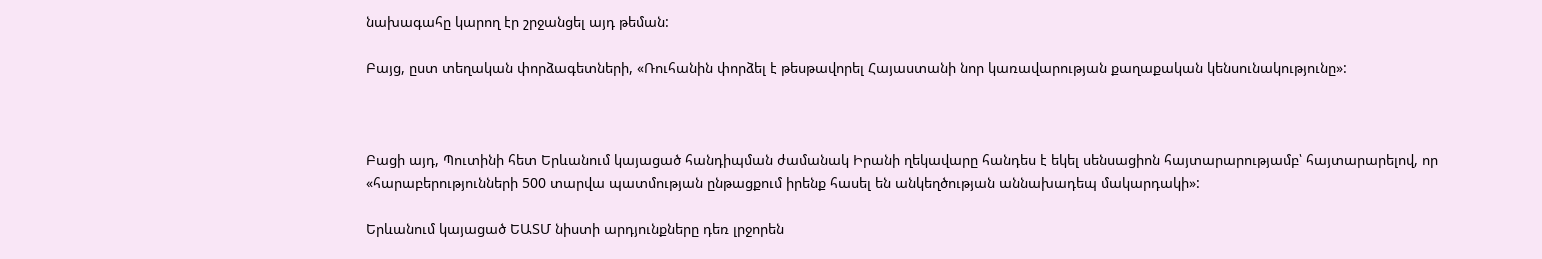նախագահը կարող էր շրջանցել այդ թեման:

Բայց, ըստ տեղական փորձագետների, «Ռուհանին փորձել է թեսթավորել Հայաստանի նոր կառավարության քաղաքական կենսունակությունը»:



Բացի այդ, Պուտինի հետ Երևանում կայացած հանդիպման ժամանակ Իրանի ղեկավարը հանդես է եկել սենսացիոն հայտարարությամբ՝ հայտարարելով, որ «հարաբերությունների 500 տարվա պատմության ընթացքում իրենք հասել են անկեղծության աննախադեպ մակարդակի»:

Երևանում կայացած ԵԱՏՄ նիստի արդյունքները դեռ լրջորեն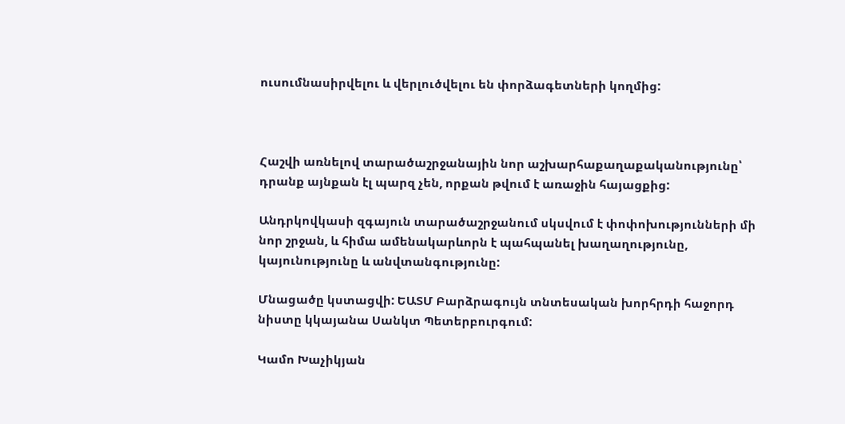ուսումնասիրվելու և վերլուծվելու են փորձագետների կողմից:



Հաշվի առնելով տարածաշրջանային նոր աշխարհաքաղաքականությունը՝ դրանք այնքան էլ պարզ չեն, որքան թվում է առաջին հայացքից:

Անդրկովկասի զգայուն տարածաշրջանում սկսվում է փոփոխությունների մի նոր շրջան, և հիմա ամենակարևորն է պահպանել խաղաղությունը, կայունությունը և անվտանգությունը:

Մնացածը կստացվի: ԵԱՏՄ Բարձրագույն տնտեսական խորհրդի հաջորդ նիստը կկայանա Սանկտ Պետերբուրգում:

Կամո Խաչիկյան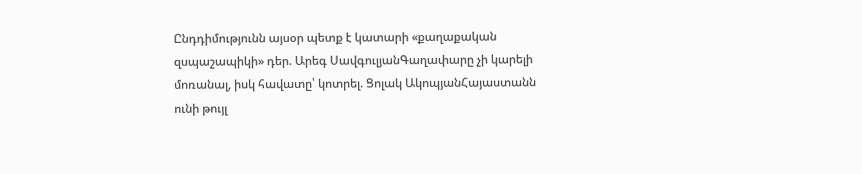Ընդդիմությունն այսօր պետք է կատարի «քաղաքական զսպաշապիկի» դեր. Արեգ ՍավգուլյանԳաղափարը չի կարելի մոռանալ, իսկ հավատը՝ կոտրել. Ցոլակ ԱկոպյանՀայաստանն ունի թույլ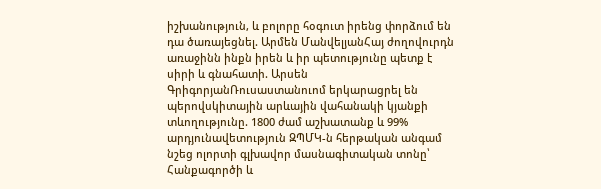իշխանություն, և բոլորը հօգուտ իրենց փորձում են դա ծառայեցնել. Արմեն ՄանվելյանՀայ ժողովուրդն առաջինն ինքն իրեն և իր պետությունը պետք է սիրի և գնահատի. Արսեն ԳրիգորյանՌուսաստանուոմ երկարացրել են պերովսկիտային արևային վահանակի կյանքի տևողությունը. 1800 ժամ աշխատանք և 99% արդյունավետություն ԶՊՄԿ-ն հերթական անգամ նշեց ոլորտի գլխավոր մասնագիտական տոնը՝ Հանքագործի և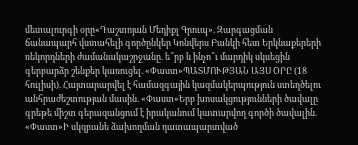մետալուրգի օրը«Դաշտոյան Մեդիքլ Գրուպ». Զարգացման ճանապարհ վստահելի գործընկեր Կոնվերս Բանկի հետ Երկնաքերերի ռեկորդների ժամանակաշրջանը. ե՞րբ և ինչո՞ւ մարդիկ սկսեցին գերբարձր շենքեր կառուցել. «Փաստ»ՊԱՏՄՈՒԹՅԱՆ ԱՅՍ ՕՐԸ (18 հուլիսի). Հայտարարվել է համազգային կազմակերպություն ստեղծելու անհրաժեշտության մասին. «Փաստ»Երբ խոսակցությունների ծավալը գրեթե միշտ գերազանցում է իրականում կատարվող գործի ծավալին. «Փաստ»Ի սկզբանե ձախողման դատապարտված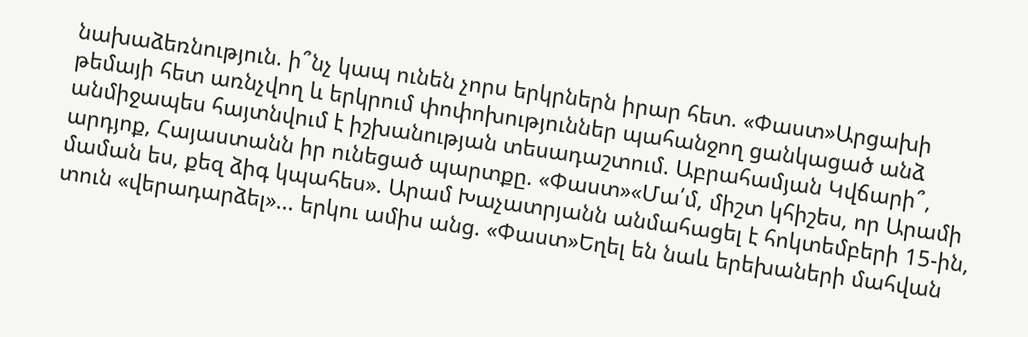նախաձեռնություն. ի՞նչ կապ ունեն չորս երկրներն իրար հետ. «Փաստ»Արցախի թեմայի հետ առնչվող և երկրում փոփոխություններ պահանջող ցանկացած անձ անմիջապես հայտնվում է իշխանության տեսադաշտում. Աբրահամյան Կվճարի՞, արդյոք, Հայաստանն իր ունեցած պարտքը. «Փաստ»«Մա՛մ, միշտ կհիշես, որ Արամի մաման ես, քեզ ձիգ կպահես». Արամ Խաչատրյանն անմահացել է հոկտեմբերի 15-ին, տուն «վերադարձել»... երկու ամիս անց. «Փաստ»Եղել են նաև երեխաների մահվան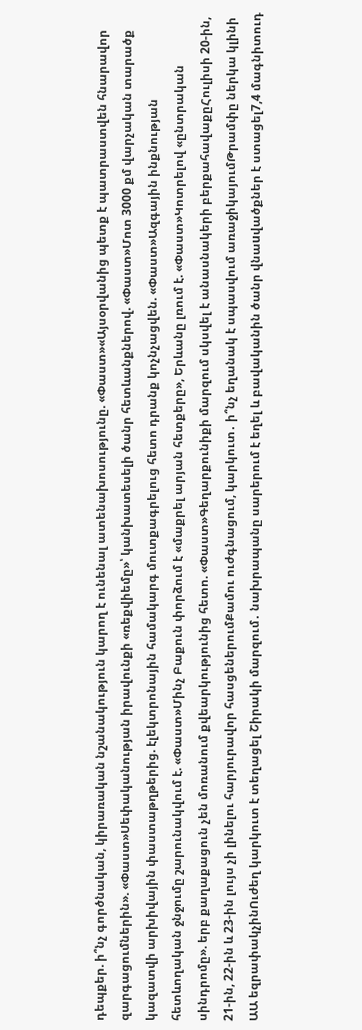դեպքեր. ի՞նչ գործնական, կիրառական նշանակություն կարող է ունենալ ատենախոսությունը. «Փաստ»«Այսօրվանից պետք է պատրաստվեն հնարավոր զարգացումներին». «Փաստ»Սեփականության իրավունքի «ռեքվիեմը»՝ կանխատեսելի ծանր հետևանքներով. «Փաստ»Մոտ 3000 քմ վարչական տարածք կազատվի արխիվային փաստաթղթերից. էլեկտրոնային համակարգ մուտքագրելուց հետո դրանք կոչնչացվեն. «Փաստ»Ազգային ինքնության հետևողական ջնջումը շարունակվում է. «Փաստ»Մինչ Բաքուն փորձում է «մաքրել արյան հետքերը», Երևանը լռում է. «Փաստ»Կոտրելով «ընտրական սինդրոմը». երբ քաղաքացուն չեն մոռանում քվեարկությունից հետո. «Փաստ»Գեղարքունիքի մարզում սկսվել է անասնակերի բերքահավաքըՀուլիսի 20-ին, 21-ին, 22-ին և 23-ին լույս չի լինելու հարյուրավոր հասցեներումՔամու ուժգնացում, կարկուտ․ ի՞նչ եղանակ է սպասվում առաջիկայումԹրամփը ներկա կլինի ԱԱ եզրափակչինՈւժեղ կարկուտ է տեղացել Շիրակի մարզում․ նախրապանը սարերում է եղել և բավականին ծանր վնաuվածքներ է ստացել7,4 մագնիտուդ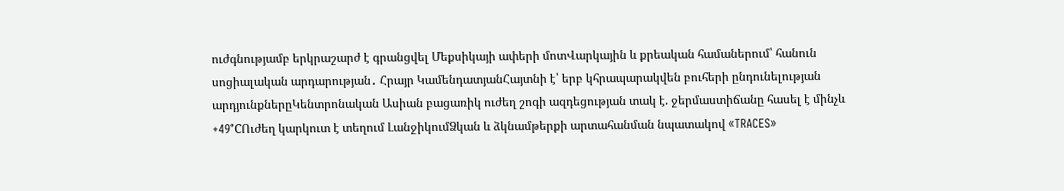ուժգնությամբ երկրաշարժ է գրանցվել Մեքսիկայի ափերի մոտՎարկային և քրեական համաներում՝ հանուն սոցիալական արդարության․ Հրայր ԿամենդատյանՀայտնի է՝ երբ կհրապարակվեն բուհերի ընդունելության արդյունքներըԿենտրոնական Ասիան բացառիկ ուժեղ շոգի ազդեցության տակ է. ջերմաստիճանը հասել է մինչև +49°CՈւժեղ կարկուտ է տեղում ԼանջիկումՁկան և ձկնամթերքի արտահանման նպատակով «TRACES»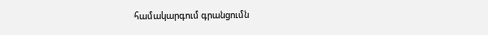համակարգում գրանցումն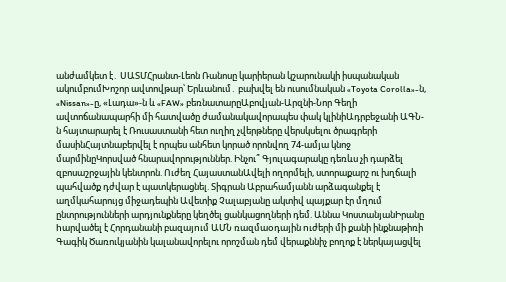անժամկետ է․ ՍԱՏՄՀրանտ-Լեոն Ռանոսը կարիերան կշարունակի իսպանական ակումբումԽոշոր ավտովթար՝ Երևանում․ բախվել են ուսումնական «Toyota Corolla»-ն, «Nissan»-ը, «Լադա»-ն և «FAW» բեռնատարըԱբովյան-Արզնի-Նոր Գեղի ավտոճանապարհի մի հատվածը ժամանակավորապես փակ կլինիԱդրբեջանի ԱԳՆ-ն հայտարարել է Ռուսաստանի հետ ուղիղ չվերթները վերսկսելու ծրագրերի մասինՀայտնաբերվել է որպես անհետ կորած որոնվող 74-ամյա կնոջ մարմինըԿորսված հնարավորություններ. Ինչու՞ Գյուլագարակը դեռևս չի դարձել զբոսաշրջային կենտրոն. Ուժեղ ՀայաստանԱվելի ողորմելի, ստորաքարշ ու խղճալի պահվածք դժվար է պատկերացնել. Տիգրան Աբրահամյանն արձագանքել է աղմկահարույց միջադեպին Ավետիք Չալաբյանը ակտիվ պայքար էր մղում ընտրությունների արդյունքները կեղծել ցանկացողների դեմ. Աննա ԿոստանյանԻրանը hարվածել է Հորդանանի բազայnւմ ԱՄՆ ռազմաoդային nւժերի մի քանի ինքնաթիռի Գագիկ Ծառուկյանին կալանավորելու որոշման դեմ վերաքննիչ բողոք է ներկայացվել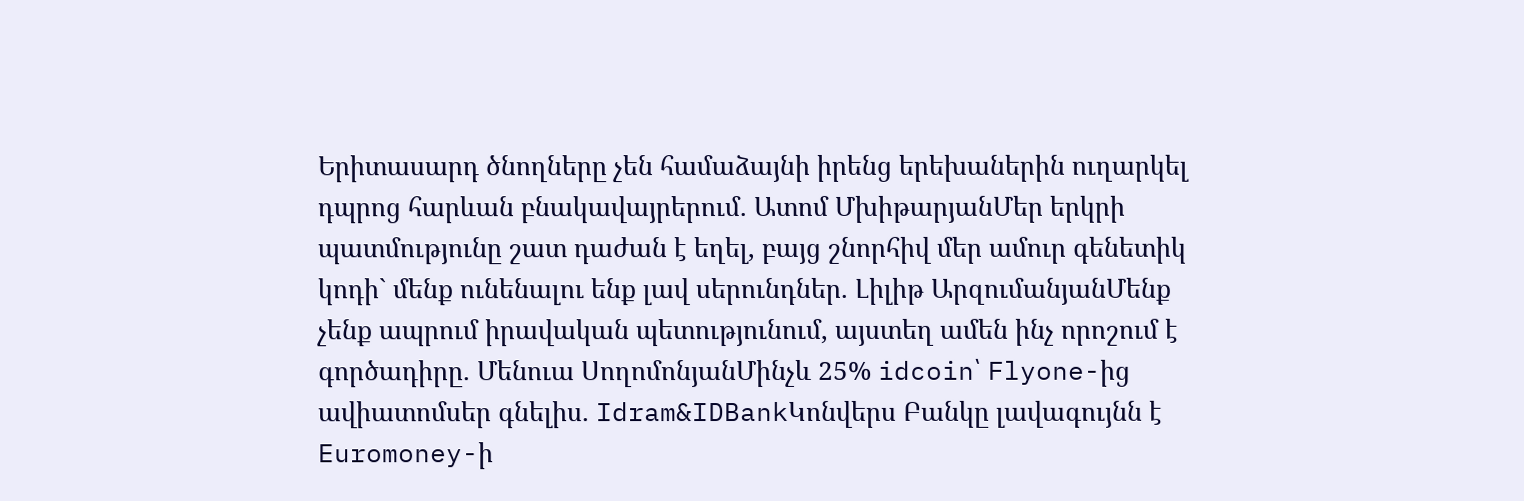Երիտասարդ ծնողները չեն համաձայնի իրենց երեխաներին ուղարկել դպրոց հարևան բնակավայրերում. Ատոմ ՄխիթարյանՄեր երկրի պատմությունը շատ դաժան է եղել, բայց շնորհիվ մեր ամուր գենետիկ կոդի` մենք ունենալու ենք լավ սերունդներ. Լիլիթ ԱրզումանյանՄենք չենք ապրում իրավական պետությունում, այստեղ ամեն ինչ որոշում է գործադիրը. Մենուա ՍողոմոնյանՄինչև 25% idcoin՝ Flyone-ից ավիատոմսեր գնելիս. Idram&IDBankԿոնվերս Բանկը լավագույնն է Euromoney-ի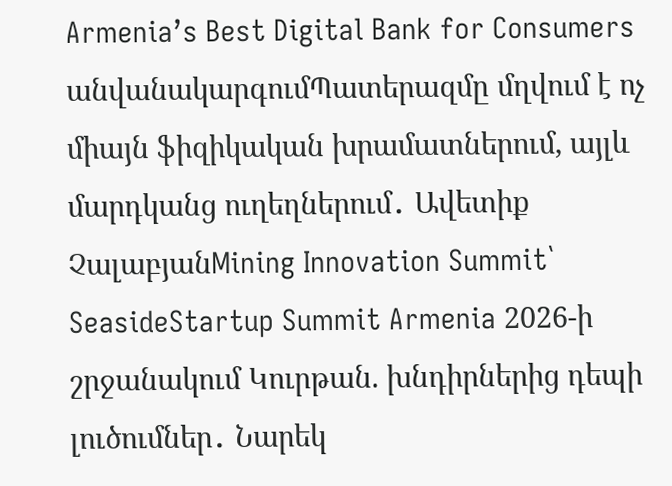Armenia’s Best Digital Bank for Consumers անվանակարգումՊատերազմը մղվում է ոչ միայն ֆիզիկական խրամատներում, այլև մարդկանց ուղեղներում․ Ավետիք ՉալաբյանMining Innovation Summit՝ SeasideStartup Summit Armenia 2026-ի շրջանակում Կուրթան. խնդիրներից դեպի լուծումներ․ Նարեկ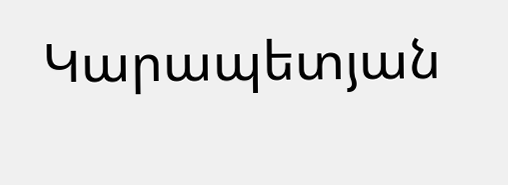Կարապետյան